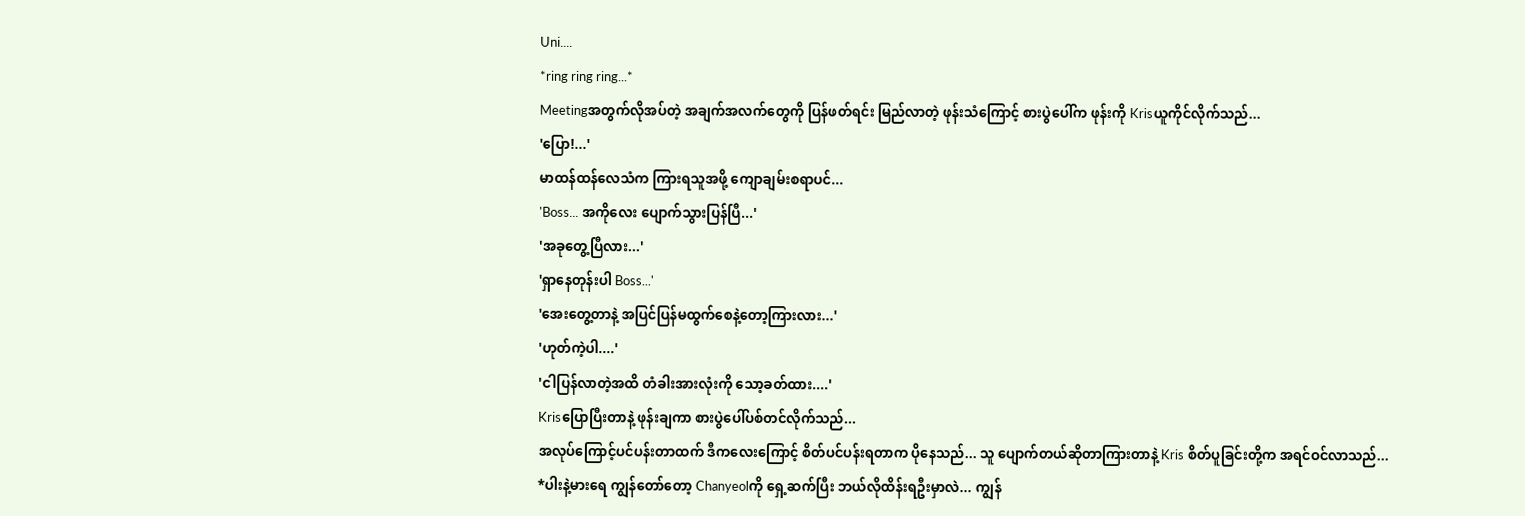Uni....
*ring ring ring...*
Meetingအတွက်လိုအပ်တဲ့ အချက်အလက်တွေကို ပြန်ဖတ်ရင်း မြည်လာတဲ့ ဖုန်းသံကြောင့် စားပွဲပေါ်က ဖုန်းကို Krisယူကိုင်လိုက်သည်...
'ပြော!...'
မာထန်ထန်လေသံက ကြားရသူအဖို့ ကျောချမ်းစရာပင်...
'Boss... အကိုလေး ပျောက်သွားပြန်ပြီ...'
'အခုတွေ့ပြီလား...'
'ရှာနေတုန်းပါ Boss...'
'အေးတွေ့တာနဲ့ အပြင်ပြန်မထွက်စေနဲ့တော့ကြားလား...'
'ဟုတ်ကဲ့ပါ....'
'ငါပြန်လာတဲ့အထိ တံခါးအားလုံးကို သော့ခတ်ထား....'
Krisပြောပြီးတာနဲ့ ဖုန်းချကာ စားပွဲပေါ်ပစ်တင်လိုက်သည်...
အလုပ်ကြောင့်ပင်ပန်းတာထက် ဒီကလေးကြောင့် စိတ်ပင်ပန်းရတာက ပိုနေသည်... သူ ပျောက်တယ်ဆိုတာကြားတာနဲ့ Kris စိတ်ပူခြင်းတို့က အရင်ဝင်လာသည်...
*ပါးနဲ့မားရေ ကျွန်တော်တော့ Chanyeolကို ရှေ့ဆက်ပြီး ဘယ်လိုထိန်းရဦးမှာလဲ... ကျွန်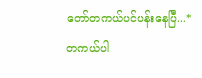တော်တကယ်ပင်ပန်းနေပြီ...*
တကယ်ပါ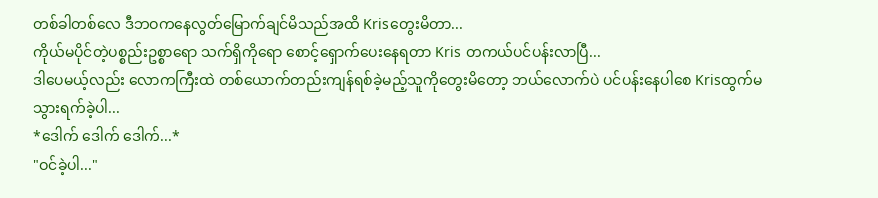တစ်ခါတစ်လေ ဒီဘဝကနေလွတ်မြောက်ချင်မိသည်အထိ Krisတွေးမိတာ...
ကိုယ်မပိုင်တဲ့ပစ္စည်းဥစ္စာရော သက်ရှိကိုရော စောင့်ရှောက်ပေးနေရတာ Kris တကယ်ပင်ပန်းလာပြီ...
ဒါပေမယ့်လည်း လောကကြီးထဲ တစ်ယောက်တည်းကျန်ရစ်ခဲ့မည့်သူကိုတွေးမိတော့ ဘယ်လောက်ပဲ ပင်ပန်းနေပါစေ Krisထွက်မသွားရက်ခဲ့ပါ...
*ဒေါက် ဒေါက် ဒေါက်...*
"ဝင်ခဲ့ပါ..."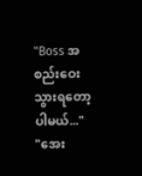"Boss အစည်းဝေးသွားရတော့ပါမယ်..."
"အေး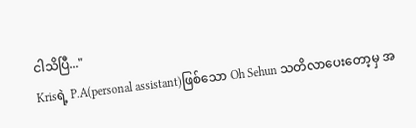ငါသိပြီ..."
Krisရဲ့ P.A(personal assistant)ဖြစ်သော Oh Sehun သတိလာပေးတော့မှ အ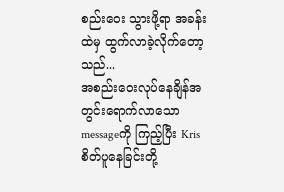စည်းဝေး သွားဖို့ရာ အခန်းထဲမှ ထွက်လာခဲ့လိုက်တော့သည်...
အစည်းဝေးလုပ်နေချိန်အတွင်းရောက်လာသော messageကို ကြည့်ပြီး Kris စိတ်ပူနေခြင်းတို့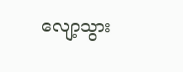လျော့သွား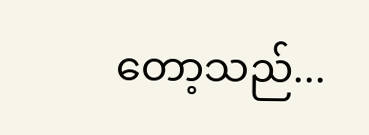တော့သည်...